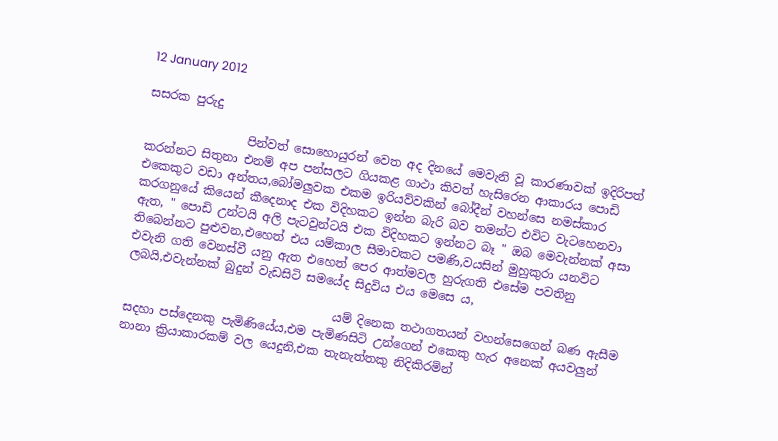12 January 2012

සසරක පුරුදු

                 පින්වත් සොහොයුරන් වෙත අද දිනයේ මෙවැනි වූ කාරණාවක් ඉදිරිපත් කරන්නට සිතුනා එනම් අප පන්සලට ගියකළ ගාථා කිවත් හැසිරෙන ආකාරය පොඩි එකෙකුට වඩා අන්තය,බෝමලුවක එකම ඉරියව්වකින් බෝදීන් වහන්සෙ නමස්කාර කරගනුයේ කියෙන් කීදෙනාද එක විදිහකට ඉන්න බැරි බව තමන්ට එවිට වැටහෙනවා ඇත, " පොඩි උන්ටයි අලි පැටවුන්ටයි එක විදිහකට ඉන්නට බෑ " ඔබ මෙවැන්නක් අසා තිබෙන්නට පුළුවන,එහෙත් එය යම්කාල සීමාවකට පමණි,වයසින් මුහුකුරා යනවිට එවැනි ගති වෙනස්වී යනු ඇත එහෙත් පෙර ආත්මවල හුරුගති එසේම පවතිනු ලබයි,එවැන්නක් බුදුන් වැඩසිටි සමයේද සිදුවිය එය මෙසෙ ය,

                                   යම් දිනෙක තථාගතයන් වහන්සෙගෙන් බණ ඇසීම සදහා පස්දෙනකු පැමිණියේය,එම පැමිණසිටි උන්ගෙන් එකෙකු හැර අනෙක් අයවලුන් නානා ක්‍රියාකාරකම් වල යෙදුනි,එක තැනැත්තකු නිදිකිරමින්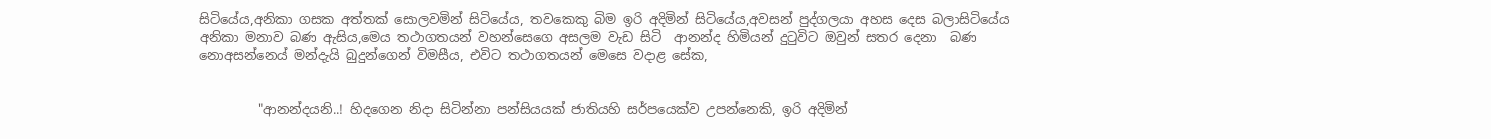සිටියේය,අනිකා ගසක අත්තක් සොලවමින් සිටියේය, තවකෙකු බිම ඉරි අදිමින් සිටියේය,අවසන් පුද්ගලයා අහස දෙස බලාසිටියේය අනිකා මනාව බණ ඇසිය,මෙය තථාගතයන් වහන්සෙගෙ අසලම වැඩ සිටි  ආනන්ද හිමියන් දුටුවිට ඔවුන් සතර දෙනා  බණ නොඅසන්නෙය් මන්දැයි බුදුන්ගෙන් විමසීය, එවිට තථාගතයන් මෙසෙ වදාළ සේක,


         "ආනන්දයනි..! හිදගෙන නිදා සිටින්නා පන්සියයක් ජාතියහි සර්පයෙක්ව උපන්නෙකි, ඉරි අදිමින්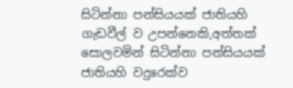සිටින්නා පන්සියයක් ජාතියහි ගැඩවීල් ව උපන්නෙකි,අත්තක් සොලවමින් සිටින්නා පන්සියයක් ජාතියහි වදුරෙක්ව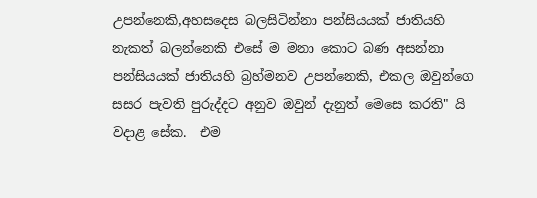උපන්නෙකි,අහසදෙස බලසිටින්නා පන්සියයක් ජාතියහි නැකත් බලන්නෙකි එසේ ම මනා කොට බණ අසන්නා පන්සියයක් ජාතියහි බ්‍රහ්මනව උපන්නෙකි, එකල ඔවුන්ගෙ සසර පැවති පුරුද්දට අනුව ඔවුන් දැනුත් මෙසෙ කරති" යි වදාළ සේක.  එම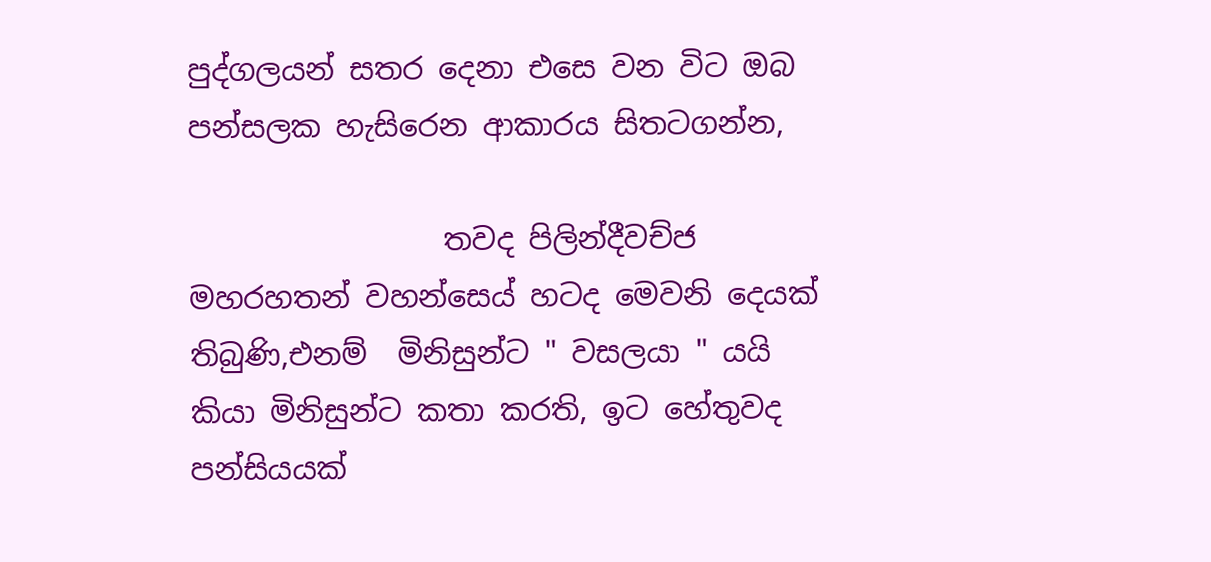පුද්ගලයන් සතර දෙනා එසෙ වන විට ඔබ පන්සලක හැසිරෙන ආකාරය සිතටගන්න,

                 තවද පිලින්දීවච්ජ මහරහතන් වහන්සෙය් හටද මෙවනි දෙයක් තිබුණි,එනම්  මිනිසුන්ට " වසලයා " යයි කියා මිනිසුන්ට කතා කරති, ඉට හේතුවද පන්සියයක්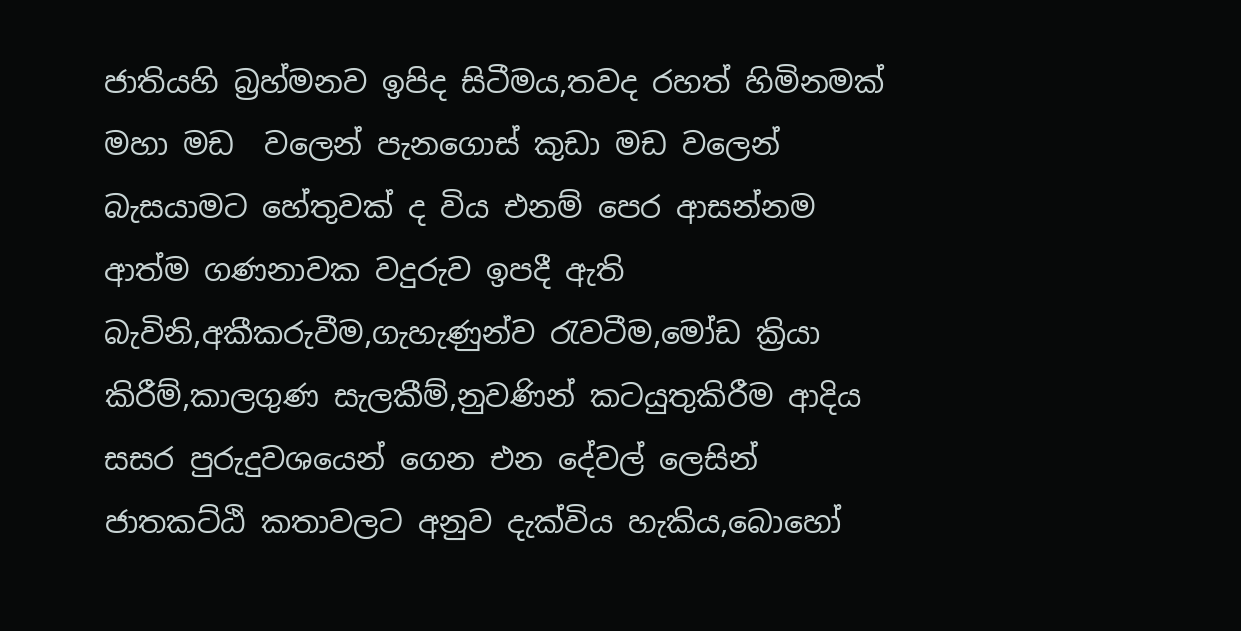ජාතියහි බ්‍රහ්මනව ඉපිද සිටීමය,තවද රහත් හිමිනමක් මහා මඩ  වලෙන් පැනගොස් කුඩා මඩ වලෙන් බැසයාමට හේතුවක් ද විය එනම් පෙර ආසන්නම ආත්ම ගණනාවක වදුරුව ඉපදී ඇති බැවිනි,අකීකරුවීම,ගැහැණුන්ව රැවටීම,මෝඩ ක්‍රියා කිරීම්,කාලගුණ සැලකීම්,නුවණින් කටයුතුකිරීම ආදිය සසර පුරුදුවශයෙන් ගෙන එන දේවල් ලෙසින් ජාතකට්ඨි කතාවලට අනුව දැක්විය හැකිය,බොහෝ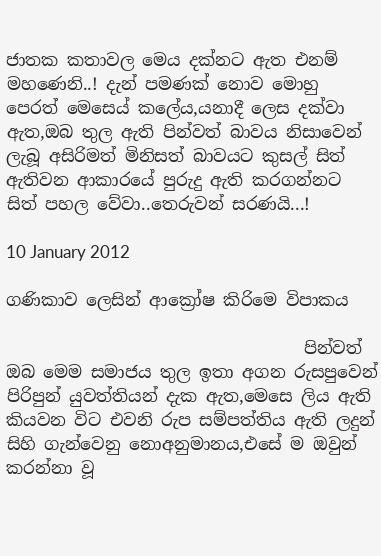ජාතක කතාවල මෙය දක්නට ඇත එනම් මහණෙනි..! දැන් පමණක් නොව මොහු පෙරත් මෙසෙය් කලේය,යනාදී ලෙස දක්වා ඇත,ඔබ තුල ඇති පින්වත් බාවය නිසාවෙන් ලැබූ අසිරිමත් මිනිසත් බාවයට කුසල් සිත් ඇතිවන ආකාරයේ පුරුදු ඇති කරගන්නට සිත් පහල වේවා..තෙරුවන් සරණයි...!

10 January 2012

ගණිකාව ලෙසින් ආක්‍රෝෂ කිරිමෙ විපාකය

                                   පින්වත් ඔබ මෙම සමාජය තුල ඉතා අගන රුසපුවෙන් පිරිපුන් යුවත්තියන් දැක ඇත,මෙසෙ ලිය ඇති කියවන විට එවනි රුප සම්පත්තිය ඇති ලදුන් සිහි ගැන්වෙනු නොඅනුමානය,එසේ ම ඔවුන් කරන්නා වූ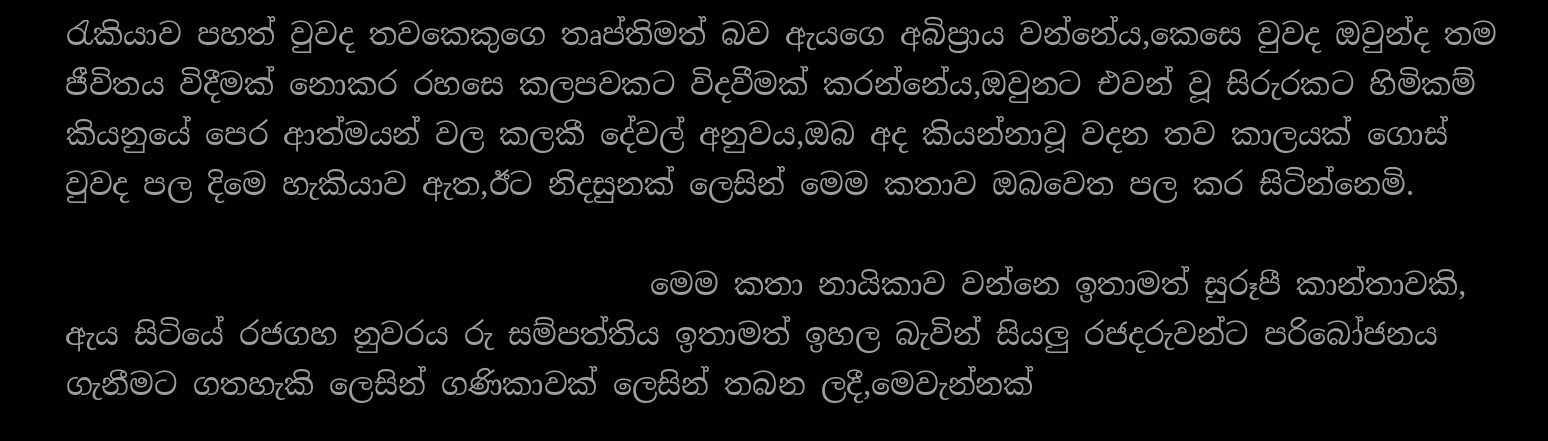රැකියාව පහත් වුවද තවකෙකුගෙ තෘප්තිමත් බව ඇයගෙ අබිප්‍රාය වන්නේය,කෙසෙ වුවද ඔවුන්ද තම ජීවිතය විදීමක් නොකර රහසෙ කලපවකට විදවීමක් කරන්නේය,ඔවුනට එවන් වූ සිරුරකට හිමිකම් කියනුයේ පෙර ආත්මයන් වල කලකී දේවල් අනුවය,ඔබ අද කියන්නාවූ වදන තව කාලයක් ගොස් වුවද පල දිමෙ හැකියාව ඇත,ඊට නිදසුනක් ලෙසින් මෙම කතාව ඔබවෙත පල කර සිටින්නෙමි.

                                       මෙම කතා නායිකාව වන්නෙ ඉතාමත් සුරූපී කාන්තාවකි, ඇය සිටියේ රජගහ නුවරය රු සම්පත්තිය ඉතාමත් ඉහල බැවින් සියලු රජදරුවන්ට පරිබෝජනය ගැනීමට ගතහැකි ලෙසින් ගණිකාවක් ලෙසින් තබන ලදී,මෙවැන්නක්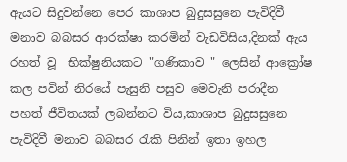ඇයට සිදුවන්නෙ පෙර කාශාප බුදුසසුනෙ පැවිදිවී මනාව බබසර ආරක්ෂා කරමින් වැඩවිසිය,දිනක් ඇය රහත් වූ  භික්ෂුනියකට "ගණිකාව " ලෙසින් ආක්‍රෝෂ කල පවින් නිරයේ පැසුනි පසුව මෙවැනි පරාදීන පහත් ජීවිතයක් ලබන්නට විය,කාශාප බුදුසසුනෙ පැවිදිවී මනාව බබසර රැකි පිනින් ඉතා ඉහල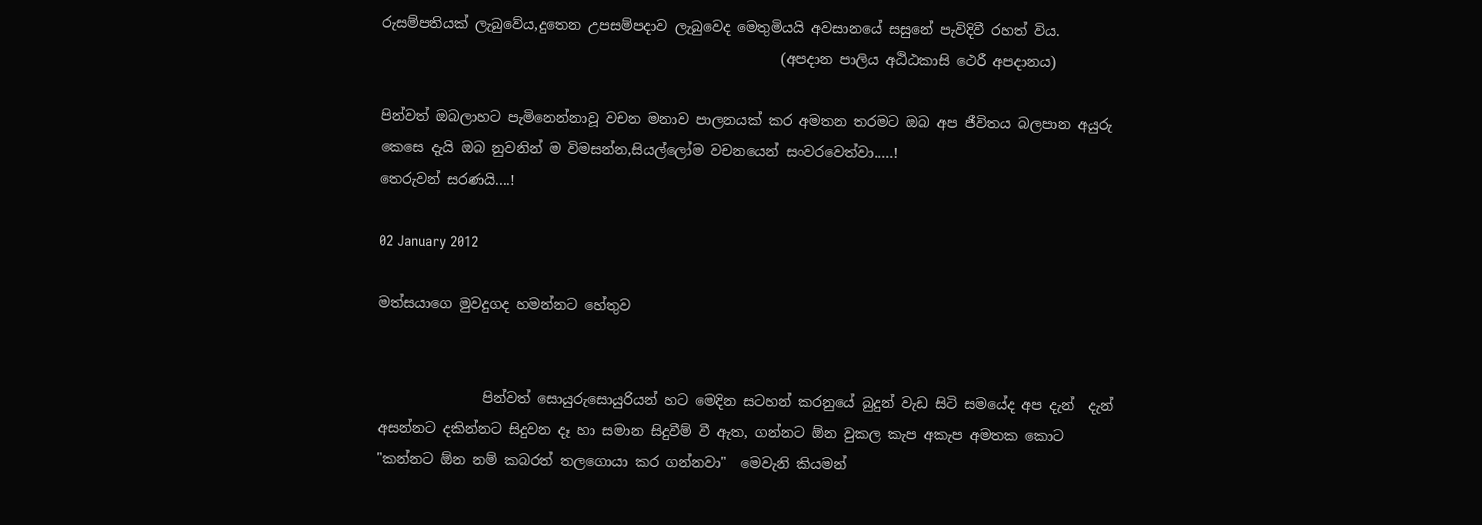රුසම්පතියක් ලැබුවේය,දුතෙන උපසම්පදාව ලැබුවෙද මෙතුමියයි අවසානයේ සසුනේ පැවිදිවී රහත් විය.
                                                         (අපදාන පාලිය අඨිඨකාසි ථෙරී අපදානය)

පින්වත් ඔබලාහට පැමිනෙන්නාවූ වචන මනාව පාලනයක් කර අමතන තරමට ඔබ අප ජීවිතය බලපාන අයුරු කෙසෙ දැයි ඔබ නුවනින් ම විමසන්න,සියල්ලෝම වචනයෙන් සංවරවෙත්වා.....!
තෙරුවන් සරණයි....!

02 January 2012

මත්සයාගෙ මුවදුගද හමන්නට හේතුව


               පින්වත් සොයුරුසොයුරියන් හට මෙදින සටහන් කරනුයේ බුදුන් වැඩ සිටි සමයේද අප දැන්  දැන් අසන්නට දකින්නට සිදුවන දෑ හා සමාන සිදුවීම් වී ඇත, ගන්නට ඕන වුකල කැප අකැප අමතක කොට "කන්නට ඕන නම් කබරත් තලගොයා කර ගන්නවා"  මෙවැනි කියමන්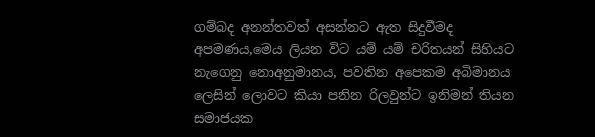ගම්බද අනන්තවත් අසන්නට ඇත සිදුවීමද අපමණය,මෙය ලියන විට යම් යම් චරිතයන් සිහියට නැගෙනු නොඅනුමානය, පවතින අපෙකම අබිමානය ලෙසින් ලොවට කියා පනින රිලවුන්ට ඉනිමන් තියන සමාජයක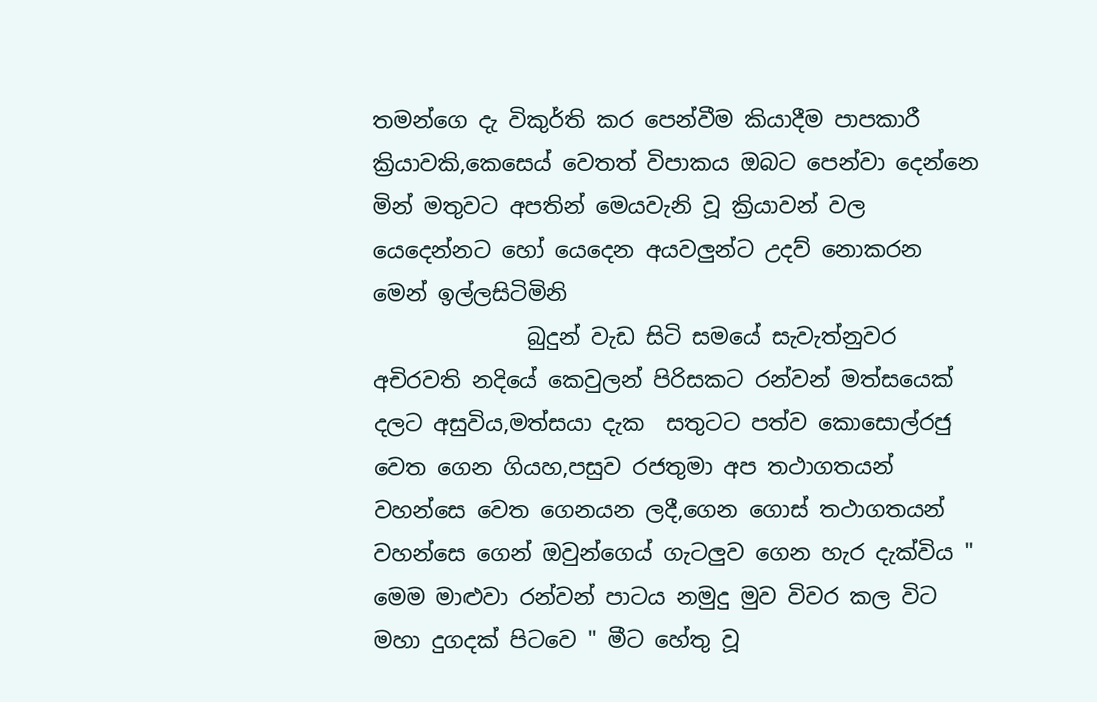තමන්ගෙ දැ විකුර්ති කර පෙන්වීම කියාදීම පාපකාරී ක්‍රියාවකි,කෙසෙය් වෙතත් විපාකය ඔබට පෙන්වා දෙන්නෙ මින් මතුවට අපතින් මෙයවැනි වූ ක්‍රියාවන් වල යෙදෙන්නට හෝ යෙදෙන අයවලුන්ට උදව් නොකරන මෙන් ඉල්ලසිටිමිනි
              බුදුන් වැඩ සිටි සමයේ සැවැත්නුවර අචිරවති නදියේ කෙවුලන් පිරිසකට රන්වන් මත්සයෙක් දලට අසුවිය,මත්සයා දැක  සතුටට පත්ව කොසොල්රජු වෙත ගෙන ගියහ,පසුව රජතුමා අප තථාගතයන් වහන්සෙ වෙත ගෙනයන ලදී,ගෙන ගොස් තථාගතයන් වහන්සෙ ගෙන් ඔවුන්ගෙය් ගැටලුව ගෙන හැර දැක්විය " මෙම මාළුවා රන්වන් පාටය නමුදු මුව විවර කල විට මහා දුගදක් පිටවෙ " මීට හේතු වූ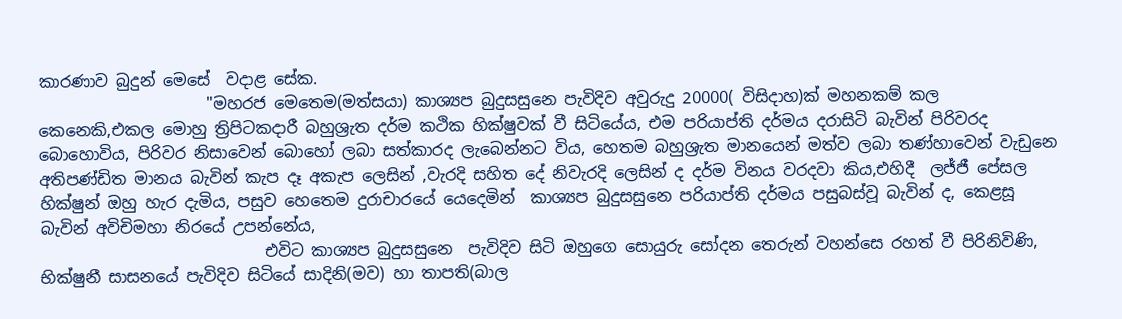කාරණාව බුදුන් මෙසේ  වදාළ සේක.
                     "මහරජ මෙතෙම(මත්සයා) කාශ්‍යප බුදුසසුනෙ පැවිදිව අවුරුදු 20000( විසිදාහ)ක් මහනකම් කල කෙනෙකි,එකල මොහු ත්‍රිපිටකදාරී බහුශ්‍රැත දර්ම කථික හික්ෂුවක් වී සිටියේය, එම පරියාප්ති දර්මය දරාසිටි බැවින් පිරිවරද බොහොවිය, පිරිවර නිසාවෙන් බොහෝ ලබා සත්කාරද ලැබෙන්නට විය, හෙතම බහුශ්‍රැත මානයෙන් මත්ව ලබා තණ්හාවෙන් වැඩුනෙ    අතිපණ්ඩිත මානය බැවින් කැප දෑ අකැප ලෙසින් ,වැරදි සහිත දේ නිවැරදි ලෙසින් ද දර්ම විනය වරදවා කිය,එහිදී  ලජ්ජී පේසල හික්ෂුන් ඔහු හැර දැමිය, පසුව හෙතෙම දුරාචාරයේ යෙදෙමින්  කාශ්‍යප බුදුසසුනෙ පරියාප්ති දර්මය පසුබස්වූ බැවින් ද, කෙළසූ බැවින් අවිචිමහා නිරයේ උපන්නේය,
                            එවිට කාශ්‍යප බුදුසසුනෙ  පැවිදිව සිටි ඔහුගෙ සොයුරු සෝදන තෙරුන් වහන්සෙ රහත් වී පිරිනිවිණි, භික්ෂුනී සාසනයේ පැවිදිව සිටියේ සාදිනි(මව) හා තාපති(බාල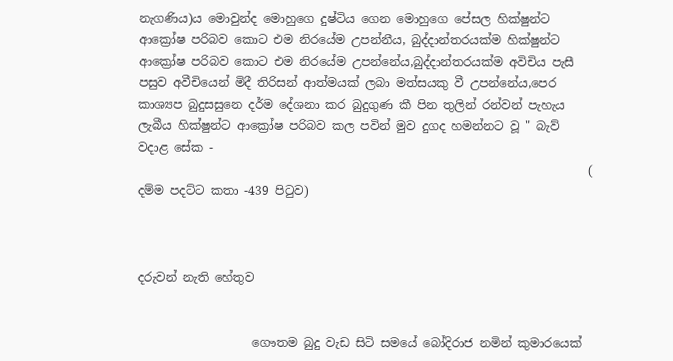නැගණිය)ය මොවුන්ද මොහුගෙ දුෂ්ටිය ගෙන මොහුගෙ පේසල හික්ෂුන්ට ආක්‍රෝෂ පරිබව කොට එම නිරයේම උපන්නීය, බුද්දාන්තරයක්ම හික්ෂුන්ට ආක්‍රෝෂ පරිබව කොට එම නිරයේම උපන්නේය,බුද්දාන්තරයක්ම අවිචිය පැසී පසුව අවීචියෙන් මිදී තිරිසන් ආත්මයක් ලබා මත්සයකු වී උපන්නේය,පෙර කාශ්‍යප බුදුසසුනෙ දර්ම දේශනා කර බුදුගුණ කී පින තුලින් රන්වන් පැහැය ලැබීය හික්ෂුන්ට ආක්‍රෝෂ පරිබව කල පවින් මුව දුගද හමන්නට වූ " බැව් වදාළ සේක -
                                                                           ( දම්ම පදට්ට කතා -439 පිටුව)



දරුවන් නැති හේතුව


                   ගෞතම බුදු වැඩ සිටි සමයේ බෝදිරාජ නමින් කුමාරයෙක්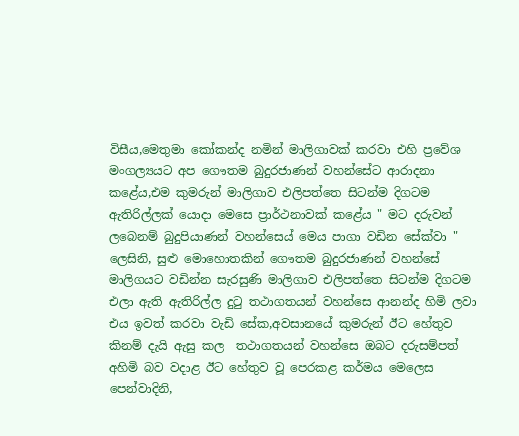විසීය,මෙතුමා කෝකන්ද නමින් මාලිගාවක් කරවා එහි ප්‍රවේශ මංගල්‍යයට අප ගෞතම බුදුරජාණන් වහන්සේට ආරාදනා   කළේය,එම කුමරුන් මාලිගාව එලිපත්තෙ සිටන්ම දිගටම ඇතිරිල්ලක් යොදා මෙසෙ ප්‍රාර්ථනාවක් කළේය " මට දරුවන් ලබෙනම් බුදුපියාණන් වහන්සෙය් මෙය පාගා වඩින සේක්වා " ලෙසිනි, සුළු මොහොතකින් ගෞතම බුදුරජාණන් වහන්සේ මාලිගයට වඩින්න සැරසුණි මාලිගාව එලිපත්තෙ සිටන්ම දිගටම එලා ඇති ඇතිරිල්ල දුටු තථාගතයන් වහන්සෙ ආනන්ද හිමි ලවා එය ඉවත් කරවා වැඩි සේක,අවසානයේ කුමරුන් ඊට හේතුව කිනම් දැයි ඇසු කල  තථාගතයන් වහන්සෙ ඔබට දරුසම්පත් අහිමි බව වදාළ ඊට හේතුව වූ පෙරකළ කර්මය මෙලෙස පෙන්වාදිනි,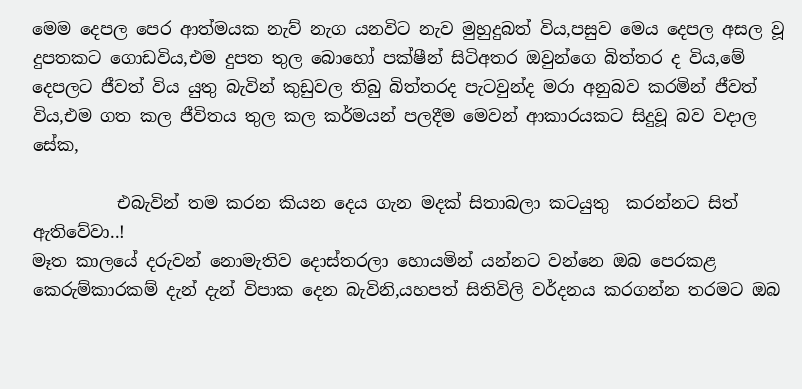මෙම දෙපල පෙර ආත්මයක නැව් නැග යනවිට නැව මුහුදුබත් විය,පසුව මෙය දෙපල අසල වූ දුපතකට ගොඩවිය,එම දුපත තුල බොහෝ පක්ෂීන් සිටිඅතර ඔවුන්ගෙ බිත්තර ද විය,මේ දෙපලට ජීවත් විය යුතු බැවින් කුඩුවල තිබු බිත්තරද පැටවුන්ද මරා අනුබව කරමින් ජීවත් විය,එම ගත කල ජීවිතය තුල කල කර්මයන් පලදීම මෙවන් ආකාරයකට සිදුවූ බව වදාල සේක,

          එබැවින් තම කරන කියන දෙය ගැන මදක් සිතාබලා කටයුතු  කරන්නට සිත් ඇතිවේවා..!
මෑත කාලයේ දරුවන් නොමැතිව දොස්තරලා හොයමින් යන්නට වන්නෙ ඔබ පෙරකළ කෙරුම්කාරකම් දැන් දැන් විපාක දෙන බැවිනි,යහපත් සිතිවිලි වර්දනය කරගන්න තරමට ඔබ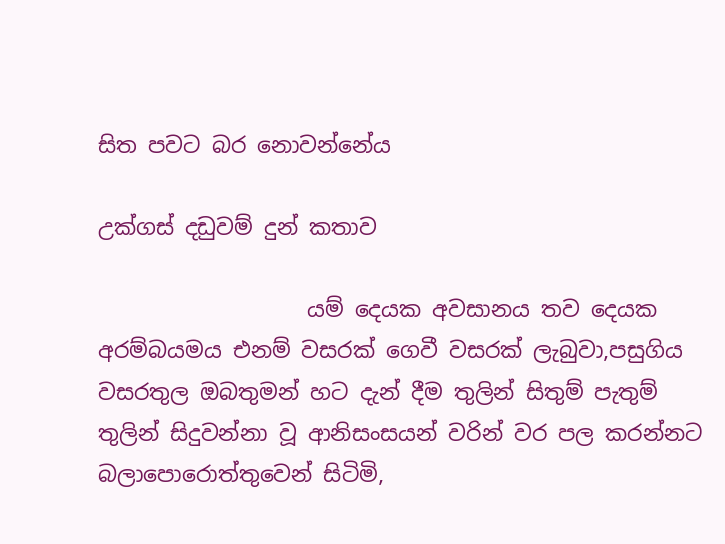සිත පවට බර නොවන්නේය

උක්ගස් දඩුවම් දුන් කතාව

                   යම් දෙයක අවසානය තව දෙයක අරම්බයමය එනම් වසරක් ගෙවී වසරක් ලැබුවා,පසුගිය වසරතුල ඔබතුමන් හට දැන් දීම තුලින් සිතුම් පැතුම් තුලින් සිදුවන්නා වූ ආනිසංසයන් වරින් වර පල කරන්නට බලාපොරොත්තුවෙන් සිටිමි,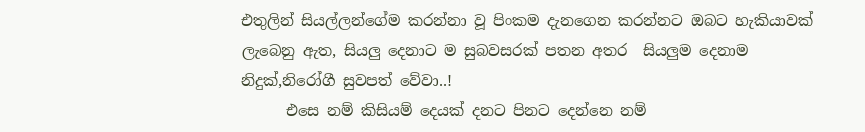එතුලින් සියල්ලන්ගේම කරන්නා වූ පිංකම දැනගෙන කරන්නට ඔබට හැකියාවක් ලැබෙනු ඇත, සියලු දෙනාට ම සුබවසරක් පතන අතර  සියලුම දෙනාම නිදුක්,නිරෝගී සුවපත් වේවා..!
      එසෙ නම් කිසියම් දෙයක් දනට පිනට දෙන්නෙ නම්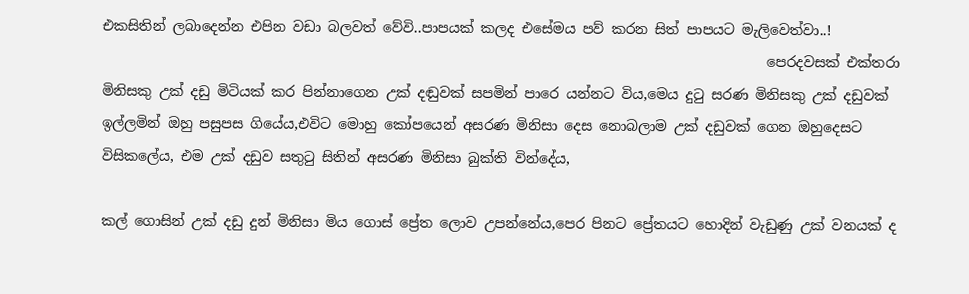එකසිතින් ලබාදෙන්න එපින වඩා බලවත් වේවි..පාපයක් කලද එසේමය පව් කරන සිත් පාපයට මැලිවෙත්වා..!
                                                                                               පෙරදවසක් එක්තරා මිනිසකු උක් දඩු මිටියක් කර පින්නාගෙන උක් දඬුවක් සපමින් පාරෙ යන්නට විය,මෙය දුටු සරණ මිනිසකු උක් දඩුවක් ඉල්ලමින් ඔහු පසුපස ගියේය,එවිට මොහු කෝපයෙන් අසරණ මිනිසා දෙස නොබලාම උක් දඩුවක් ගෙන ඔහුදෙසට විසිකලේය, එම උක් දඩුව සතුටු සිතින් අසරණ මිනිසා බුක්ති වින්දේය,

කල් ගොසින් උක් දඩු දුන් මිනිසා මිය ගොස් ප්‍රේත ලොව උපන්නේය,පෙර පිනට ප්‍රේතයට හොදින් වැඩුණු උක් වනයක් ද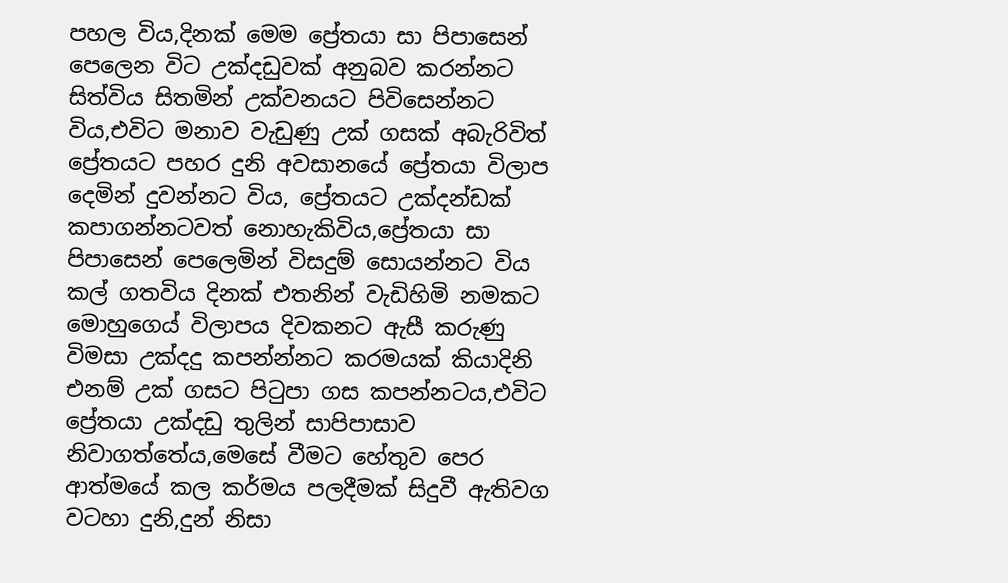පහල විය,දිනක් මෙම ප්‍රේතයා සා පිපාසෙන් පෙලෙන විට උක්දඩුවක් අනුබව කරන්නට සිත්විය සිතමින් උක්වනයට පිවිසෙන්නට විය,එවිට මනාව වැඩුණු උක් ගසක් අබැරිවිත් ප්‍රේතයට පහර දුනි අවසානයේ ප්‍රේතයා විලාප දෙමින් දුවන්නට විය, ප්‍රේතයට උක්දන්ඩක් කපාගන්නටවත් නොහැකිවිය,ප්‍රේතයා සා පිපාසෙන් පෙලෙමින් විසදුම් සොයන්නට විය කල් ගතවිය දිනක් එතනින් වැඩිහිමි නමකට මොහුගෙය් විලාපය දිවකනට ඇසී කරුණු විමසා උක්දදු කපන්න්නට කරමයක් කියාදිනි එනම් උක් ගසට පිටුපා ගස කපන්නටය,එවිට ප්‍රේතයා උක්දඩු තුලින් සාපිපාසාව නිවාගත්තේය,මෙසේ වීමට හේතුව පෙර ආත්මයේ කල කර්මය පලදීමක් සිදුවී ඇතිවග වටහා දුනි,දුන් නිසා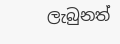ලැබුනත්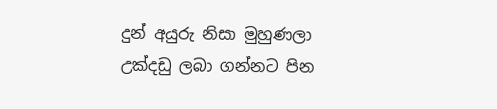දුන් අයුරු නිසා මුහුණලා උක්දඩු ලබා ගන්නට පින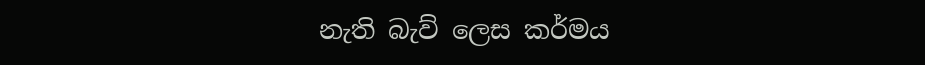නැති බැව් ලෙස කර්මය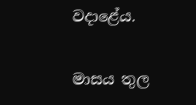වදාළේය.

මාසය තුල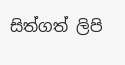සිත්ගත් ලිපි